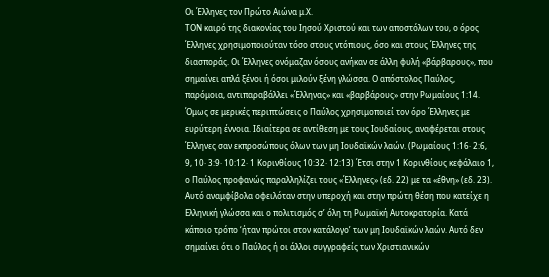Οι Έλληνες τον Πρώτο Αιώνα μ.Χ.
ΤΟΝ καιρό της διακονίας του Ιησού Χριστού και των αποστόλων του, ο όρος Έλληνες χρησιμοποιούταν τόσο στους ντόπιους, όσο και στους Έλληνες της διασποράς. Οι Έλληνες ονόμαζαν όσους ανήκαν σε άλλη φυλή «βάρβαρους», που σημαίνει απλά ξένοι ή όσοι μιλούν ξένη γλώσσα. Ο απόστολος Παύλος, παρόμοια, αντιπαραβάλλει «Έλληνας» και «βαρβάρους» στην Ρωμαίους 1:14.
Όμως σε μερικές περιπτώσεις ο Παύλος χρησιμοποιεί τον όρο Έλληνες με ευρύτερη έννοια. Ιδιαίτερα σε αντίθεση με τους Ιουδαίους, αναφέρεται στους Έλληνες σαν εκπροσώπους όλων των μη Ιουδαϊκών λαών. (Ρωμαίους 1:16· 2:6, 9, 10· 3:9· 10:12· 1 Κορινθίους 10:32· 12:13) Έτσι στην 1 Κορινθίους κεφάλαιο 1, ο Παύλος προφανώς παραλληλίζει τους «Έλληνες» (εδ. 22) με τα «έθνη» (εδ. 23). Αυτό αναμφίβολα οφειλόταν στην υπεροχή και στην πρώτη θέση που κατείχε η Ελληνική γλώσσα και ο πολιτισμός σ’ όλη τη Ρωμαϊκή Αυτοκρατορία. Κατά κάποιο τρόπο ‘ήταν πρώτοι στον κατάλογο’ των μη Ιουδαϊκών λαών. Αυτό δεν σημαίνει ότι ο Παύλος ή οι άλλοι συγγραφείς των Χριστιανικών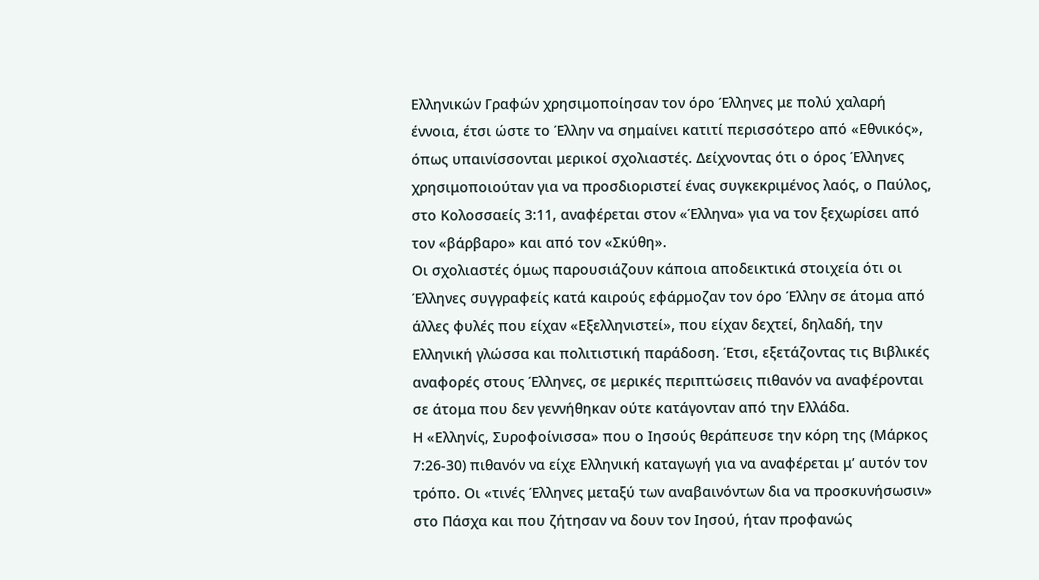Ελληνικών Γραφών χρησιμοποίησαν τον όρο Έλληνες με πολύ χαλαρή έννοια, έτσι ώστε το Έλλην να σημαίνει κατιτί περισσότερο από «Εθνικός», όπως υπαινίσσονται μερικοί σχολιαστές. Δείχνοντας ότι ο όρος Έλληνες χρησιμοποιούταν για να προσδιοριστεί ένας συγκεκριμένος λαός, ο Παύλος, στο Κολοσσαείς 3:11, αναφέρεται στον «Έλληνα» για να τον ξεχωρίσει από τον «βάρβαρο» και από τον «Σκύθη».
Οι σχολιαστές όμως παρουσιάζουν κάποια αποδεικτικά στοιχεία ότι οι Έλληνες συγγραφείς κατά καιρούς εφάρμοζαν τον όρο Έλλην σε άτομα από άλλες φυλές που είχαν «Εξελληνιστεί», που είχαν δεχτεί, δηλαδή, την Ελληνική γλώσσα και πολιτιστική παράδοση. Έτσι, εξετάζοντας τις Βιβλικές αναφορές στους Έλληνες, σε μερικές περιπτώσεις πιθανόν να αναφέρονται σε άτομα που δεν γεννήθηκαν ούτε κατάγονταν από την Ελλάδα.
Η «Ελληνίς, Συροφοίνισσα» που ο Ιησούς θεράπευσε την κόρη της (Μάρκος 7:26-30) πιθανόν να είχε Ελληνική καταγωγή για να αναφέρεται μ’ αυτόν τον τρόπο. Οι «τινές Έλληνες μεταξύ των αναβαινόντων δια να προσκυνήσωσιν» στο Πάσχα και που ζήτησαν να δουν τον Ιησού, ήταν προφανώς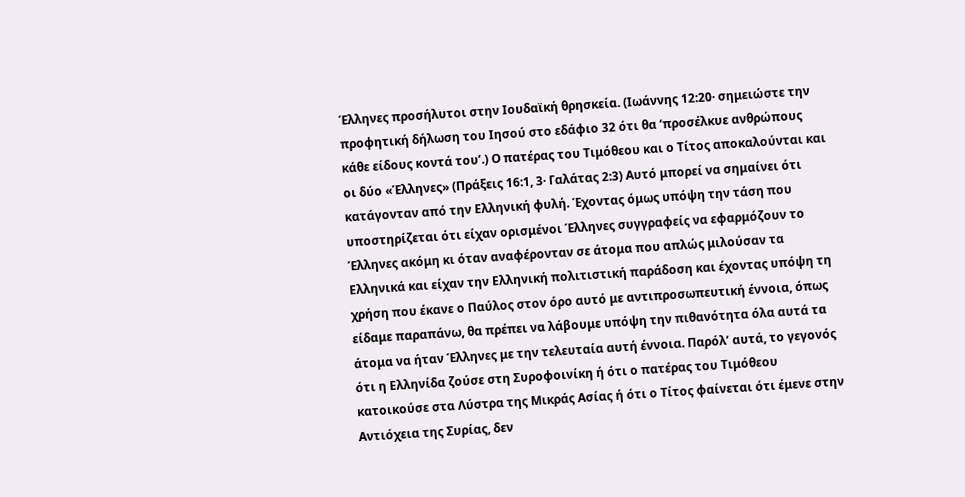Έλληνες προσήλυτοι στην Ιουδαϊκή θρησκεία. (Ιωάννης 12:20· σημειώστε την προφητική δήλωση του Ιησού στο εδάφιο 32 ότι θα ‘προσέλκυε ανθρώπους κάθε είδους κοντά του’.) Ο πατέρας του Τιμόθεου και ο Τίτος αποκαλούνται και οι δύο «Έλληνες» (Πράξεις 16:1, 3· Γαλάτας 2:3) Αυτό μπορεί να σημαίνει ότι κατάγονταν από την Ελληνική φυλή. Έχοντας όμως υπόψη την τάση που υποστηρίζεται ότι είχαν ορισμένοι Έλληνες συγγραφείς να εφαρμόζουν το Έλληνες ακόμη κι όταν αναφέρονταν σε άτομα που απλώς μιλούσαν τα Ελληνικά και είχαν την Ελληνική πολιτιστική παράδοση και έχοντας υπόψη τη χρήση που έκανε ο Παύλος στον όρο αυτό με αντιπροσωπευτική έννοια, όπως είδαμε παραπάνω, θα πρέπει να λάβουμε υπόψη την πιθανότητα όλα αυτά τα άτομα να ήταν Έλληνες με την τελευταία αυτή έννοια. Παρόλ’ αυτά, το γεγονός ότι η Ελληνίδα ζούσε στη Συροφοινίκη ή ότι ο πατέρας του Τιμόθεου κατοικούσε στα Λύστρα της Μικράς Ασίας ή ότι ο Τίτος φαίνεται ότι έμενε στην Αντιόχεια της Συρίας, δεν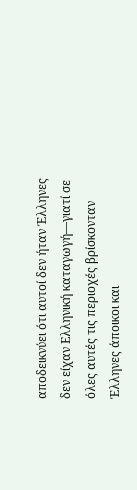αποδεικνύει ότι αυτοί δεν ήταν Έλληνες δεν είχαν Ελληνική καταγωγή—γιατί σε όλες αυτές τις περιοχές βρίσκονταν Έλληνες άποικοι και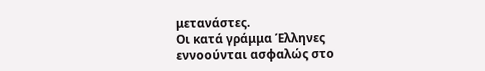μετανάστες.
Οι κατά γράμμα Έλληνες εννοούνται ασφαλώς στο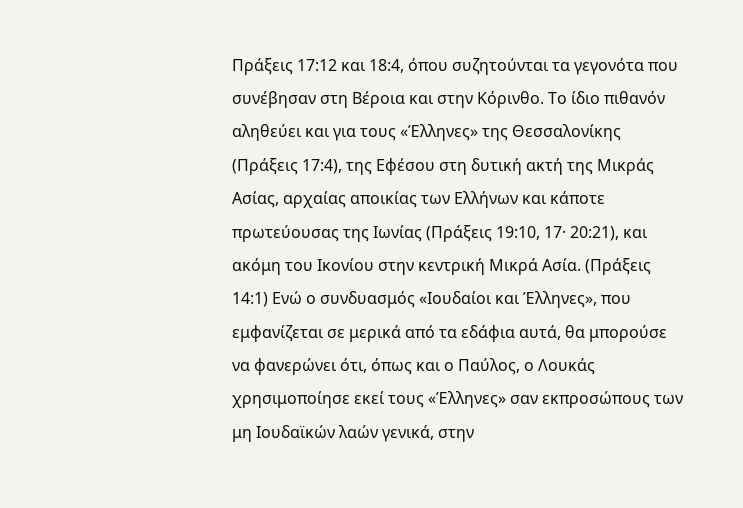Πράξεις 17:12 και 18:4, όπου συζητούνται τα γεγονότα που συνέβησαν στη Βέροια και στην Κόρινθο. Το ίδιο πιθανόν αληθεύει και για τους «Έλληνες» της Θεσσαλονίκης (Πράξεις 17:4), της Εφέσου στη δυτική ακτή της Μικράς Ασίας, αρχαίας αποικίας των Ελλήνων και κάποτε πρωτεύουσας της Ιωνίας (Πράξεις 19:10, 17· 20:21), και ακόμη του Ικονίου στην κεντρική Μικρά Ασία. (Πράξεις 14:1) Ενώ ο συνδυασμός «Ιουδαίοι και Έλληνες», που εμφανίζεται σε μερικά από τα εδάφια αυτά, θα μπορούσε να φανερώνει ότι, όπως και ο Παύλος, ο Λουκάς χρησιμοποίησε εκεί τους «Έλληνες» σαν εκπροσώπους των μη Ιουδαϊκών λαών γενικά, στην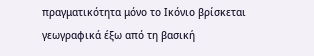πραγματικότητα μόνο το Ικόνιο βρίσκεται γεωγραφικά έξω από τη βασική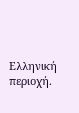Ελληνική περιοχή.